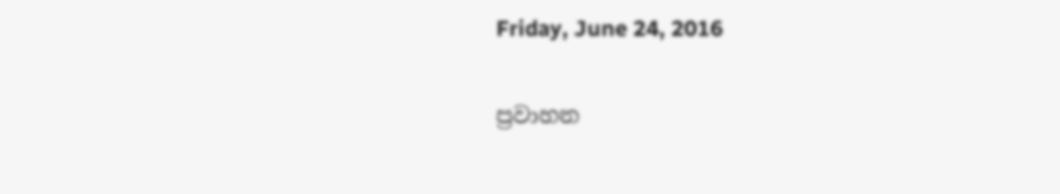Friday, June 24, 2016

ප්‍රවාහන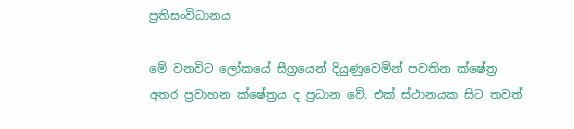ප්‍රතිසංවිධානය

මේ වනවිට ලෝකයේ සීග්‍රයෙන් දියුණුවෙමින් පවතින ක්ෂේත්‍ර අතර ප්‍රවාහන ක්ෂේත්‍රය ද ප්‍රධාන වේ. එක් ස්ථානයක සිට තවත්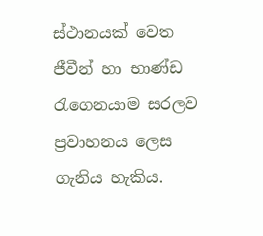ස්ථානයක් වෙත ජීවීන් හා භාණ්ඩ රැගෙනයාම සරලව ප්‍රවාහනය ලෙස ගැනිය හැකිය.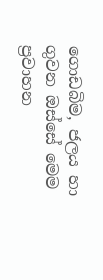ගොඩබිම, ජලය හා ගුවන ඔස්සේ මෙම ප්‍රවාහන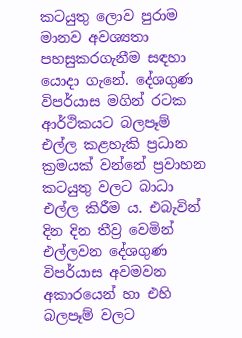කටයුතු ලොව පුරාම මානව අවශ්‍යතා පහසුකරගැනීම සඳහා යොදා ගැනේ. දේශගුණ විපර්යාස මගින් රටක ආර්ථිකයට බලපෑම් එල්ල කළහැකි ප්‍රධාන ක්‍රමයක් වන්නේ ප්‍රවාහන කටයුතු වලට බාධා එල්ල කිරීම ය. එබැවින් දින දින තීව්‍ර වෙමින් එල්ලවන දේශගුණ විපර්යාස අවමවන අකාරයෙන් හා එහි බලපෑම් වලට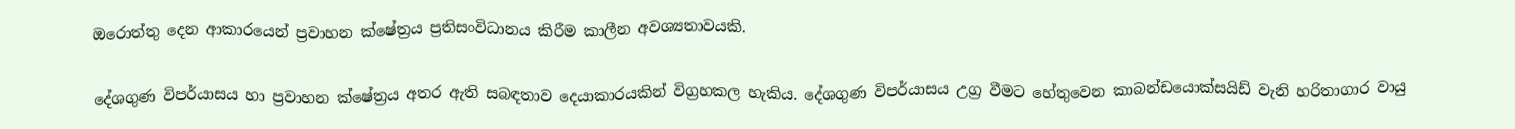ඔරොත්තු දෙන ආකාරයෙන් ප්‍රවාහන ක්ෂේත්‍රය ප්‍රතිසංවිධානය කිරීම කාලීන අවශ්‍යතාවයකි.

දේශගුණ විපර්යාසය හා ප්‍රවාහන ක්ෂේත්‍රය අතර ඇති සබඳතාව දෙයාකාරයකින් විග්‍රහකල හැකිය. දේශගුණ විපර්යාසය උග්‍ර වීමට හේතුවෙන කාබන්ඩයොක්සයිඩ් වැනි හරිතාගාර වායු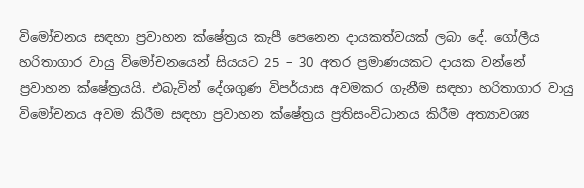විමෝචනය සඳහා ප්‍රවාහන ක්ෂේත්‍රය කැපී පෙනෙන දායකත්වයක් ලබා දේ. ගෝලීය හරිතාගාර වායු විමෝචනයෙන් සියයට 25 – 30 අතර ප්‍රමාණයකට දායක වන්නේ ප්‍රවාහන ක්ෂේත්‍රයයි. එබැවින් දේශගුණ විපර්යාස අවමකර ගැනීම සඳහා හරිතාගාර වායු විමෝචනය අවම කිරීම සඳහා ප්‍රවාහන ක්ෂේත්‍රය ප්‍රතිසංවිධානය කිරීම අත්‍යාවශ්‍ය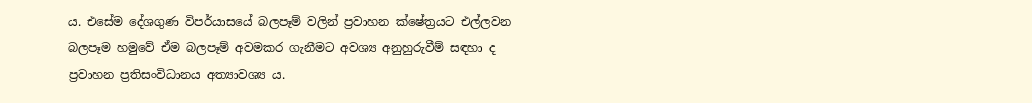ය. එසේම දේශගුණ විපර්යාසයේ බලපෑම් වලින් ප්‍රවාහන ක්ෂේත්‍රයට එල්ලවන බලපෑම හමුවේ ඒම බලපෑම් අවමකර ගැනීමට අවශ්‍ය අනුහුරුවීම් සඳහා ද ප්‍රවාහන ප්‍රතිසංවිධානය අත්‍යාවශ්‍ය ය.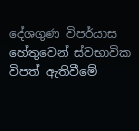දේශගුණ විපර්යාස හේතුවෙන් ස්වභාවික විපත් ඇතිවීමේ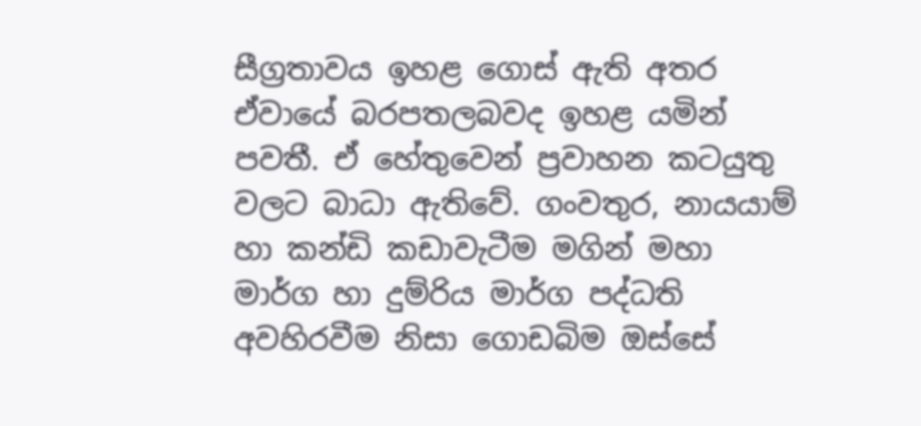සීග්‍රතාවය ඉහළ ගොස් ඇති අතර ඒවායේ බරපතලබවද ඉහළ යමින් පවතී. ඒ හේතුවෙන් ප්‍රවාහන කටයුතු වලට බාධා ඇතිවේ. ගංවතුර, නායයාම්  හා කන්ඩි කඩාවැටීම මගින් මහා මාර්ග හා දුම්රිය මාර්ග පද්ධති අවහිරවීම නිසා ගොඩබිම ඔස්සේ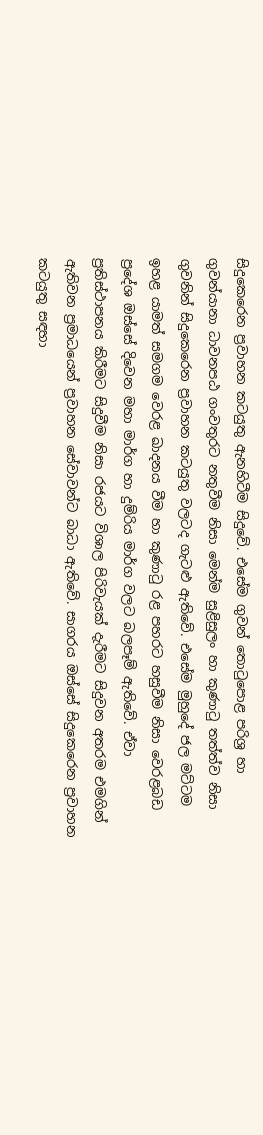සිදුකෙරෙන ප්‍රවාහන කටයුතු ඇනහිටීම සිදුවේ. එසේම ගුවන් තොටුපොළ පරිශ්‍ර හා ගුවන්යානා ධාවනපඨ ගංවතුරට නතුවීම නිසා මෙන්ම සුළිසුලං හා කුණාටු තත්ත්ව නිසා ගුවනින් සිදුකෙරෙන ප්‍රවාහන කටයුතු වලටද ගැටළු ඇතිවේ. එසේම මුහුදේ ජල මට්ටම ඉහළ යාමත් සමගම වෙරළ ඛාදනය වීම හා කුණාටු රළ පහරට හසුවීම නිසා වෙරළබඩ ප්‍රදේශ ඔස්සේ දිවෙන මහා මාර්ග හා දුම්රිය මාර්ග වලට බලපෑම් ඇතිවේ. ඒවා ප්‍රතිස්ථාපනය කිරීමට සිදුවීම නිසා රජයට විශාල පිරිවැයක් දැරීමට සිදුවන අතරම එමගින් ඇතිවන ප්‍රමාධයෙන් ප්‍රවාහන සේවාවන්ට බාධා ඇතිවේ. සාගරය ඔස්සේ සිදුකෙරෙන ප්‍රවාහන කටයුතු සඳහා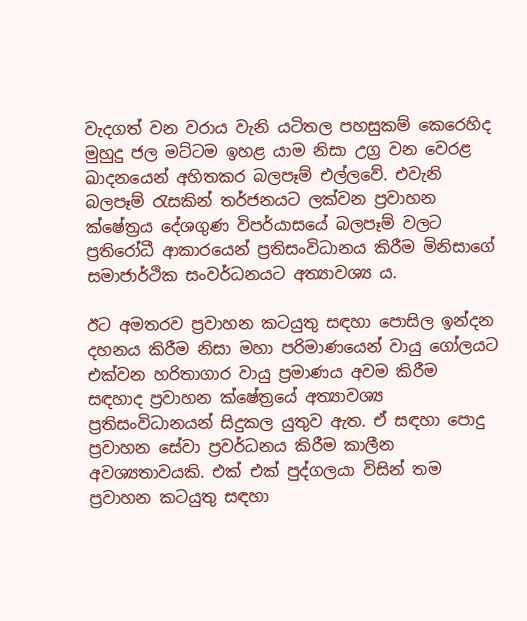වැදගත් වන වරාය වැනි යටිතල පහසුකම් කෙරෙහිද මුහුදු ජල මට්ටම ඉහළ යාම නිසා උග්‍ර වන වෙරළ ඛාදනයෙන් අහිතකර බලපෑම් එල්ලවේ. එවැනි බලපෑම් රැසකින් තර්ජනයට ලක්වන ප්‍රවාහන ක්ෂේත්‍රය දේශගුණ විපර්යාසයේ බලපෑම් වලට ප්‍රතිරෝධී ආකාරයෙන් ප්‍රතිසංවිධානය කිරීම මිනිසාගේ සමාජාර්ථික සංවර්ධනයට අත්‍යාවශ්‍ය ය.

ඊට අමතරව ප්‍රවාහන කටයුතු සඳහා පොසිල ඉන්දන දහනය කිරීම නිසා මහා පරිමාණයෙන් වායු ගෝලයට එක්වන හරිතාගාර වායු ප්‍රමාණය අවම කිරීම සඳහාද ප්‍රවාහන ක්ෂේත්‍රයේ අත්‍යාවශ්‍ය ප්‍රතිසංවිධානයන් සිදුකල යුතුව ඇත. ඒ සඳහා පොදු ප්‍රවාහන සේවා ප්‍රවර්ධනය කිරීම කාලීන අවශ්‍යතාවයකි. එක් එක් පුද්ගලයා විසින් තම ප්‍රවාහන කටයුතු සඳහා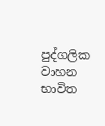පුද්ගලික වාහන භාවිත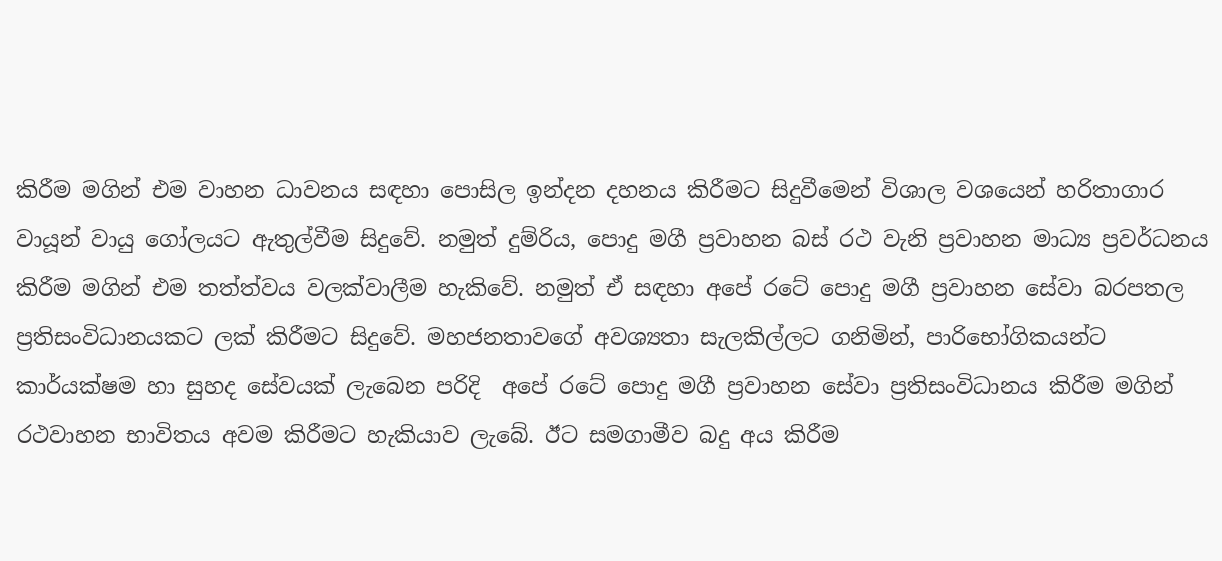කිරීම මගින් එම වාහන ධාවනය සඳහා පොසිල ඉන්දන දහනය කිරීමට සිදුවීමෙන් විශාල වශයෙන් හරිතාගාර වායූන් වායු ගෝලයට ඇතුල්වීම සිදුවේ. නමුත් දුම්රිය, පොදු මගී ප්‍රවාහන බස් රථ වැනි ප්‍රවාහන මාධ්‍ය ප්‍රවර්ධනය කිරීම මගින් එම තත්ත්වය වලක්වාලීම හැකිවේ. නමුත් ඒ සඳහා අපේ රටේ පොදු මගී ප්‍රවාහන සේවා බරපතල ප්‍රතිසංවිධානයකට ලක් කිරීමට සිදුවේ. මහජනතාවගේ අවශ්‍යතා සැලකිල්ලට ගනිමින්, පාරිභෝගිකයන්ට කාර්යක්ෂම හා සුහද සේවයක් ලැබෙන පරිදි  අපේ රටේ පොදු මගී ප්‍රවාහන සේවා ප්‍රතිසංවිධානය කිරීම මගින් රථවාහන භාවිතය අවම කිරීමට හැකියාව ලැබේ. ඊට සමගාමීව බදු අය කිරීම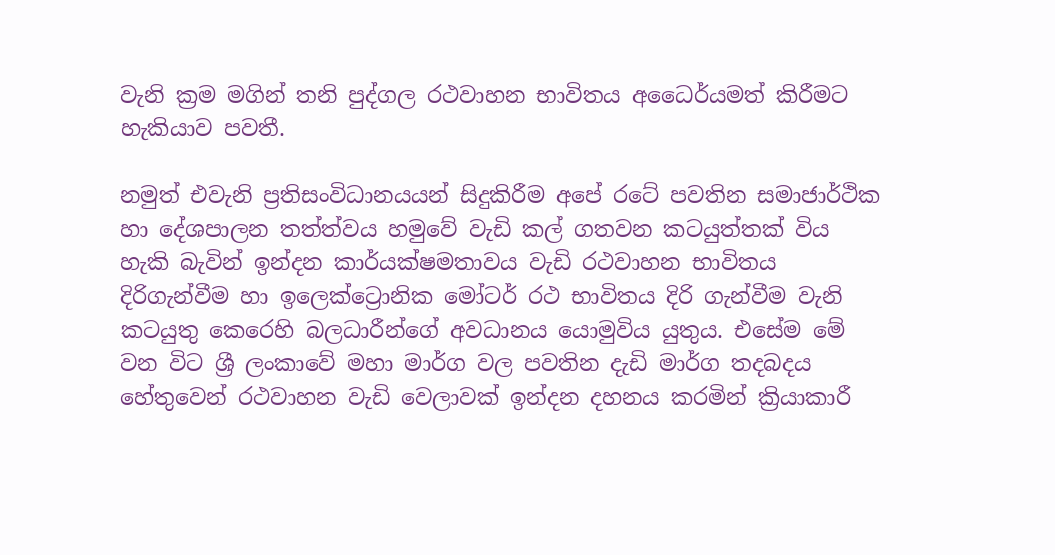වැනි ක්‍රම මගින් තනි පුද්ගල රථවාහන භාවිතය අධෛර්යමත් කිරීමට හැකියාව පවතී.

නමුත් එවැනි ප්‍රතිසංවිධානයයන් සිදුකිරීම අපේ රටේ පවතින සමාජාර්ථික හා දේශපාලන තත්ත්වය හමුවේ වැඩි කල් ගතවන කටයුත්තක් විය හැකි බැවින් ඉන්දන කාර්යක්ෂමතාවය වැඩි රථවාහන භාවිතය දිරිගැන්වීම හා ඉලෙක්ට්‍රොනික මෝටර් රථ භාවිතය දිරි ගැන්වීම වැනි කටයුතු කෙරෙහි බලධාරීන්ගේ අවධානය යොමුවිය යුතුය. එසේම මේ වන විට ශ්‍රී ලංකාවේ මහා මාර්ග වල පවතින දැඩි මාර්ග තදබදය හේතුවෙන් රථවාහන වැඩි වෙලාවක් ඉන්දන දහනය කරමින් ක්‍රියාකාරී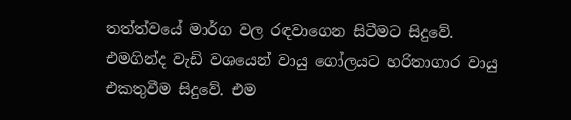තත්ත්වයේ මාර්ග වල රඳවාගෙන සිටීමට සිදුවේ. එමගින්ද වැඩි වශයෙන් වායු ගෝලයට හරිතාගාර වායු එකතුවීම සිදුවේ. එම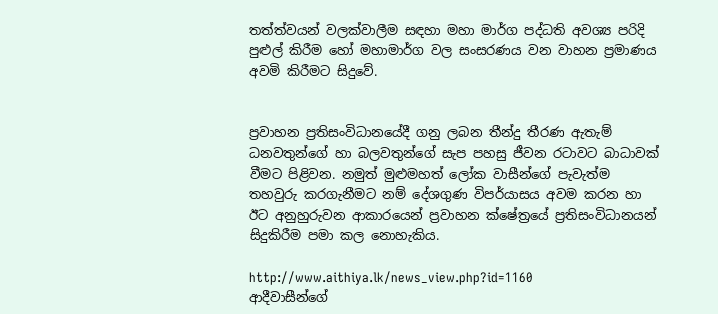තත්ත්වයන් වලක්වාලීම සඳහා මහා මාර්ග පද්ධති අවශ්‍ය පරිදි පුළුල් කිරීම හෝ මහාමාර්ග වල සංසරණය වන වාහන ප්‍රමාණය අවමි කිරීමට සිදුවේ.


ප්‍රවාහන ප්‍රතිසංවිධානයේදී ගනු ලබන තීන්දු තීරණ ඇතැම් ධනවතුන්ගේ හා බලවතුන්ගේ සැප පහසු ජීවන රටාවට බාධාවක් වීමට පිළිවන. නමුත් මුළුමහත් ලෝක වාසීන්ගේ පැවැත්ම තහවුරු කරගැනීමට නම් දේශගුණ විපර්යාසය අවම කරන හා ඊට අනුහුරුවන ආකාරයෙන් ප්‍රවාහන ක්ෂේත්‍රයේ ප්‍රතිසංවිධානයන්  සිදුකිරීම පමා කල නොහැකිය.

http://www.aithiya.lk/news_view.php?id=1160
ආදීවාසීන්ගේ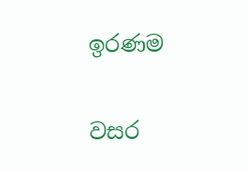ඉරණම

වසර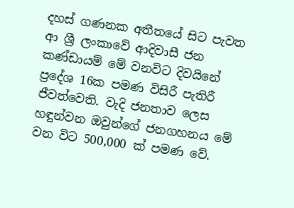දහස් ගණනක අතීතයේ සිට පැවත ආ ශ්‍රී ලංකාවේ ආදිවාසී ජන කණ්ඩායම් මේ වනවිට දිවයිනේ ප්‍රදේශ 16ක පමණ විසිරී පැතිරී ජීවත්වෙති. වැදි ජනතාව ලෙස හඳුන්වන ඔවුන්ගේ ජනගහනය මේ වන විට 500,000 ක් පමණ වේ.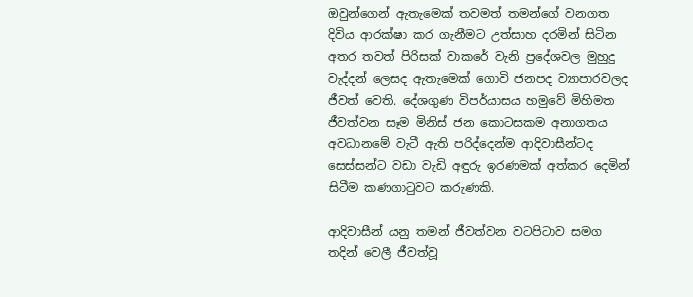ඔවුන්ගෙන් ඇතැමෙක් තවමත් තමන්ගේ වනගත දිවිය ආරක්ෂා කර ගැනීමට උත්සාහ දරමින් සිටින අතර තවත් පිරිසක් වාකරේ වැනි ප්‍රදේශවල මුහුදු වැද්දන් ලෙසද ඇතැමෙක් ගොවි ජනපද ව්‍යාපාරවලද ජීවත් වෙති. දේශගුණ විපර්යාසය හමුවේ මිහිමත ජීවත්වන සෑම මිනිස් ජන කොටසකම අනාගතය අවධානමේ වැටී ඇති පරිද්දෙන්ම ආදිවාසීන්ටද සෙස්සන්ට වඩා වැඩි අඳුරු ඉරණමක් අත්කර දෙමින් සිටීම කණගාටුවට කරුණකි.

ආදිවාසීන් යනු තමන් ජීවත්වන වටපිටාව සමග තදින් වෙලී ජීවත්වූ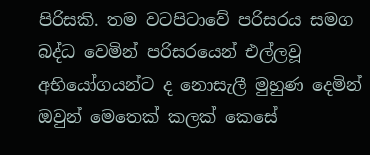පිරිසකි. තම වටපිටාවේ පරිසරය සමග බද්ධ වෙමින් පරිසරයෙන් එල්ලවූ අභියෝගයන්ට ද නොසැලී මුහුණ දෙමින් ඔවුන් මෙතෙක් කලක් කෙසේ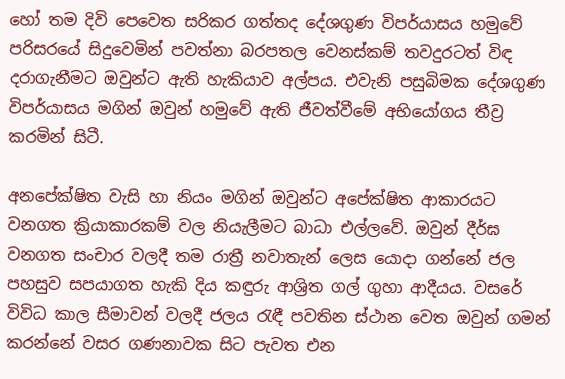හෝ තම දිවි පෙවෙත සරිකර ගත්තද දේශගුණ විපර්යාසය හමුවේ පරිසරයේ සිදුවෙමින් පවත්නා බරපතල වෙනස්කම් තවදුරටත් විඳ දරාගැනීමට ඔවුන්ට ඇති හැකියාව අල්පය. එවැනි පසුබිමක දේශගුණ විපර්යාසය මගින් ඔවුන් හමුවේ ඇති ජීවත්වීමේ අභියෝගය තීව්‍ර කරමින් සිටී.

අනපේක්ෂිත වැසි හා නියං මගින් ඔවුන්ට අපේක්ෂිත ආකාරයට වනගත ක්‍රියාකාරකම් වල නියැලීමට බාධා එල්ලවේ. ඔවුන් දීර්ඝ වනගත සංචාර වලදී තම රාත්‍රී නවාතැන් ලෙස යොදා ගන්නේ ජල පහසුව සපයාගත හැකි දිය කඳුරු ආශ්‍රිත ගල් ගුහා ආදීයය. වසරේ විවිධ කාල සීමාවන් වලදී ජලය රැඳී පවතින ස්ථාන වෙත ඔවුන් ගමන් කරන්නේ වසර ගණනාවක සිට පැවත එන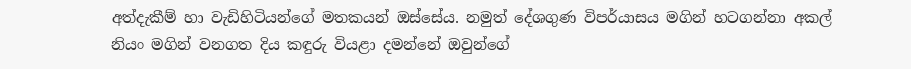අත්දැකීම් හා වැඩිහිටියන්ගේ මතකයන් ඔස්සේය. නමුත් දේශගුණ විපර්යාසය මගින් හටගන්නා අකල් නියං මගින් වනගත දිය කඳුරු වියළා දමන්නේ ඔවුන්ගේ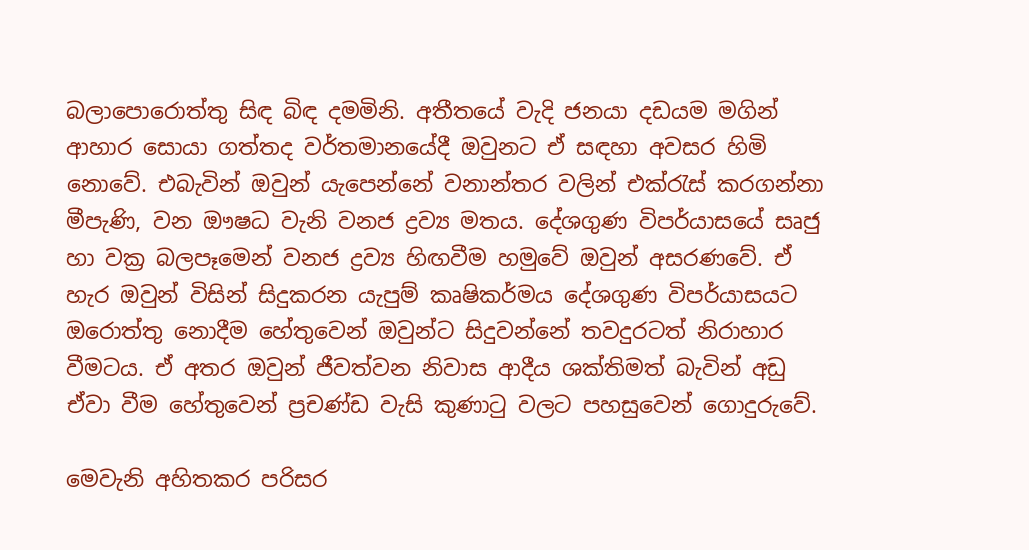බලාපොරොත්තු සිඳ බිඳ දමමිනි. අතීතයේ වැදි ජනයා දඩයම මගින් ආහාර සොයා ගත්තද වර්තමානයේදී ඔවුනට ඒ සඳහා අවසර හිමි නොවේ. එබැවින් ඔවුන් යැපෙන්නේ වනාන්තර වලින් එක්රැස් කරගන්නා මීපැණි, වන ඖෂධ වැනි වනජ ද්‍රව්‍ය මතය. දේශගුණ විපර්යාසයේ සෘජු හා වක්‍ර බලපෑමෙන් වනජ ද්‍රව්‍ය හිඟවීම හමුවේ ඔවුන් අසරණවේ. ඒ හැර ඔවුන් විසින් සිදුකරන යැපුම් කෘෂිකර්මය දේශගුණ විපර්යාසයට ඔරොත්තු නොදීම හේතුවෙන් ඔවුන්ට සිදුවන්නේ තවදුරටත් නිරාහාර වීමටය. ඒ අතර ඔවුන් ජීවත්වන නිවාස ආදීය ශක්තිමත් බැවින් අඩු ඒවා වීම හේතුවෙන් ප්‍රචණ්ඩ වැසි කුණාටු වලට පහසුවෙන් ගොදුරුවේ.

මෙවැනි අහිතකර පරිසර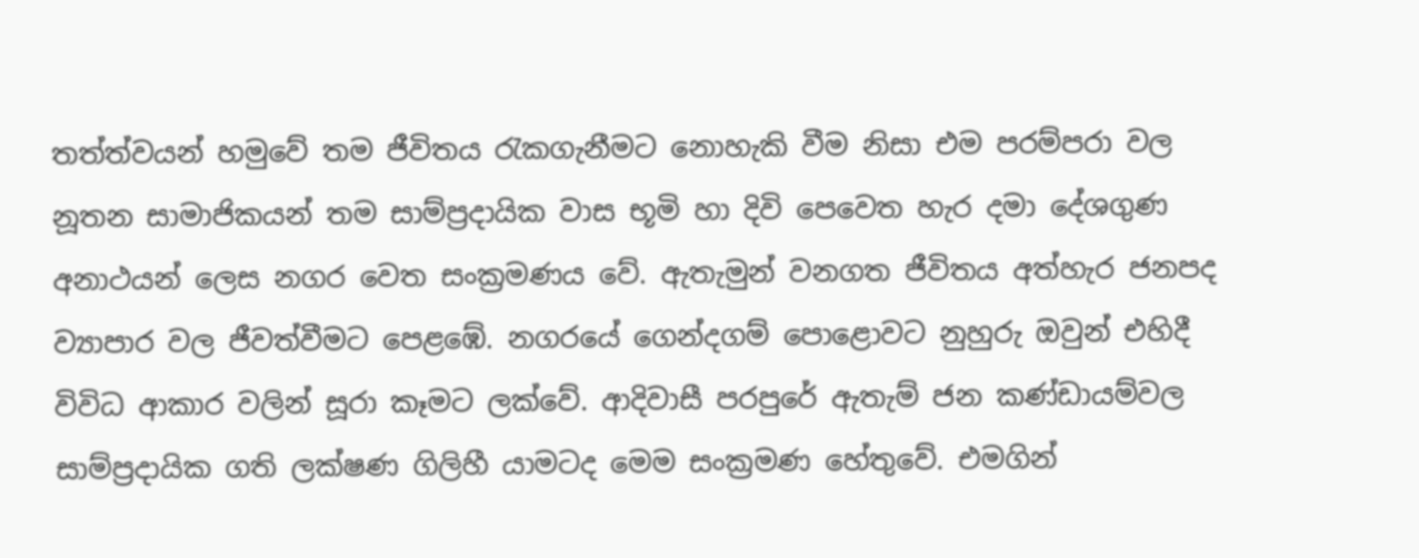තත්ත්වයන් හමුවේ තම ජීවිතය රැකගැනීමට නොහැකි වීම නිසා එම පරම්පරා වල නූතන සාමාජිකයන් තම සාම්ප්‍රදායික වාස භූමි හා දිවි පෙවෙත හැර දමා දේශගුණ අනාථයන් ලෙස නගර වෙත සංක්‍රමණය වේ. ඇතැමුන් වනගත ජීවිතය අත්හැර ජනපද ව්‍යාපාර වල ජීවත්වීමට පෙළඹේ. නගරයේ ගෙන්දගම් පොළොවට නුහුරු ඔවුන් එහිදී විවිධ ආකාර වලින් සූරා කෑමට ලක්වේ. ආදිවාසී පරපුරේ ඇතැම් ජන කණ්ඩායම්වල සාම්ප්‍රදායික ගති ලක්ෂණ ගිලිහී යාමටද මෙම සංක්‍රමණ හේතුවේ. එමගින්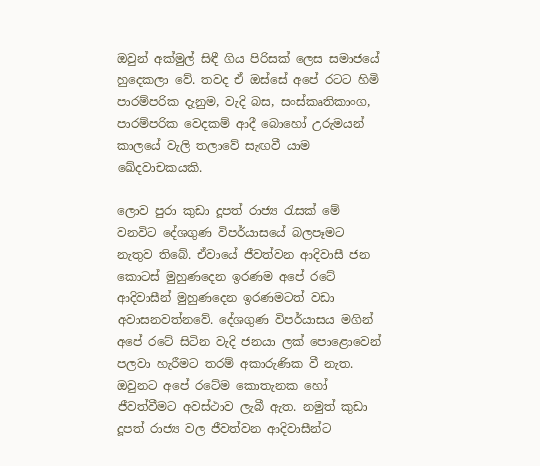ඔවුන් අක්මුල් සිඳී ගිය පිරිසක් ලෙස සමාජයේ හුදෙකලා වේ. තවද ඒ ඔස්සේ අපේ රටට හිමි පාරම්පරික දැනුම, වැදි බස, සංස්කෘතිකාංග, පාරම්පරික වෙදකම් ආදී බොහෝ උරුමයන් කාලයේ වැලි තලාවේ සැඟවී යාම ඛේදවාචකයකි.

ලොව පුරා කුඩා දූපත් රාජ්‍ය රැසක් මේ වනවිට දේශගුණ විපර්යාසයේ බලපෑමට නැතුව තිබේ. ඒවායේ ජීවත්වන ආදිවාසී ජන කොටස් මුහුණදෙන ඉරණම අපේ රටේ ආදිවාසීන් මුහුණදෙන ඉරණමටත් වඩා අවාසනවත්නවේ. දේශගුණ විපර්යාසය මගින් අපේ රටේ සිටින වැදි ජනයා ලක් පොළොවෙන් පලවා හැරීමට තරම් අකාරුණික වී නැත. ඔවුනට අපේ රටේම කොතැනක හෝ ජීවත්වීමට අවස්ථාව ලැබී ඇත. නමුත් කුඩා දූපත් රාජ්‍ය වල ජීවත්වන ආදිවාසීන්ට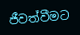ජීවත්වීමට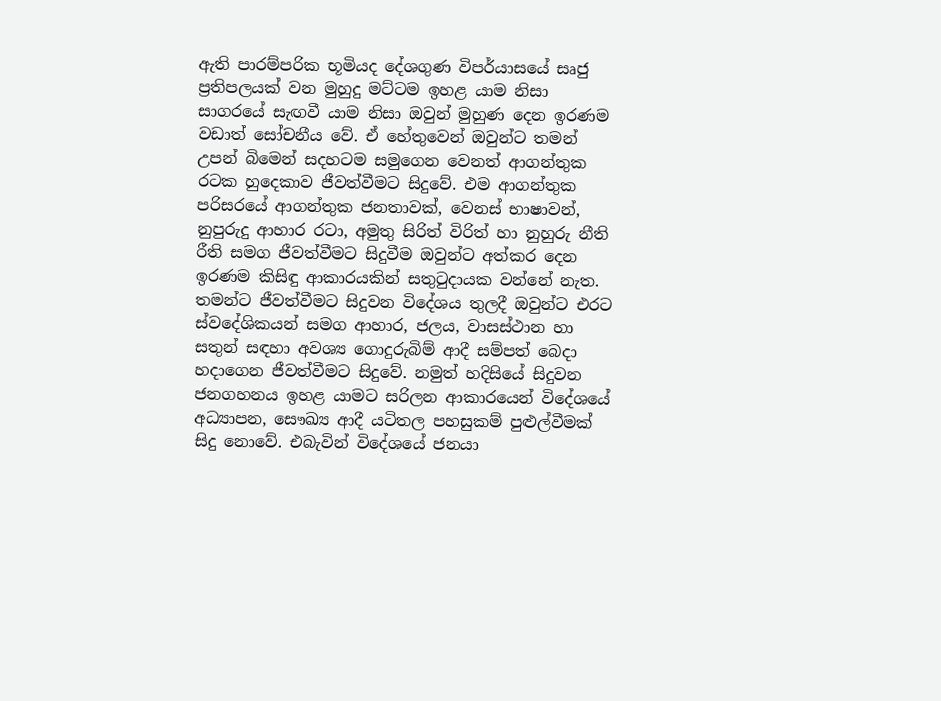ඇති පාරම්පරික භූමියද දේශගුණ විපර්යාසයේ සෘජු ප්‍රතිපලයක් වන මුහුදු මට්ටම ඉහළ යාම නිසා සාගරයේ සැඟවී යාම නිසා ඔවුන් මුහුණ දෙන ඉරණම වඩාත් සෝචනීය වේ. ඒ හේතුවෙන් ඔවුන්ට තමන් උපන් බිමෙන් සදහටම සමුගෙන වෙනත් ආගන්තුක රටක හුදෙකාව ජීවත්වීමට සිදුවේ. එම ආගන්තුක පරිසරයේ ආගන්තුක ජනතාවක්, වෙනස් භාෂාවන්, නුපුරුදු ආහාර රටා, අමුතු සිරිත් විරිත් හා නුහුරු නීති රීති සමග ජීවත්වීමට සිදුවීම ඔවුන්ට අත්කර දෙන ඉරණම කිසිඳු ආකාරයකින් සතුටුදායක වන්නේ නැත. තමන්ට ජීවත්වීමට සිදුවන විදේශය තුලදී ඔවුන්ට එරට ස්වදේශිකයන් සමග ආහාර, ජලය, වාසස්ථාන හා සතුන් සඳහා අවශ්‍ය ගොදුරුබිම් ආදී සම්පත් බෙදා හදාගෙන ජීවත්වීමට සිදුවේ. නමුත් හදිසියේ සිදුවන ජනගහනය ඉහළ යාමට සරිලන ආකාරයෙන් විදේශයේ අධ්‍යාපන, සෞඛ්‍ය ආදී යටිතල පහසුකම් පුළුල්වීමක් සිදු නොවේ. එබැවින් විදේශයේ ජනයා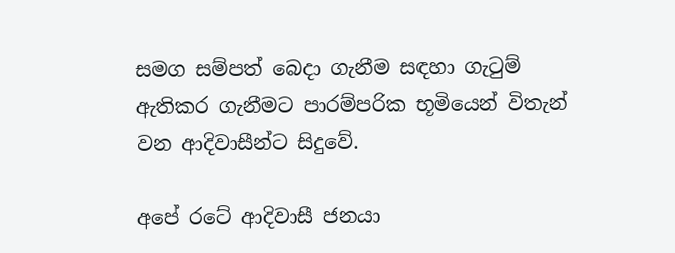සමග සම්පත් බෙදා ගැනීම සඳහා ගැටුම් ඇතිකර ගැනීමට පාරම්පරික භූමියෙන් විතැන් වන ආදිවාසීන්ට සිදුවේ.

අපේ රටේ ආදිවාසී ජනයා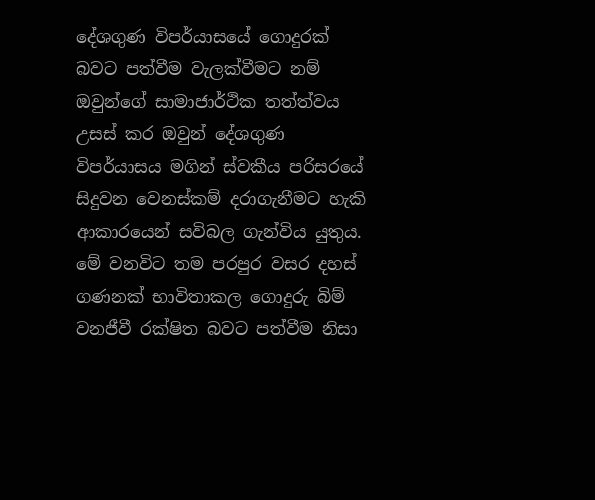දේශගුණ විපර්යාසයේ ගොදුරක් බවට පත්වීම වැලක්වීමට නම් ඔවුන්ගේ සාමාජාර්ථික තත්ත්වය උසස් කර ඔවුන් දේශගුණ විපර්යාසය මගින් ස්වකීය පරිසරයේ සිදුවන වෙනස්කම් දරාගැනීමට හැකි ආකාරයෙන් සවිබල ගැන්විය යුතුය. මේ වනවිට තම පරපුර වසර දහස් ගණනක් භාවිතාකල ගොදුරු බිම් වනජීවී රක්ෂිත බවට පත්වීම නිසා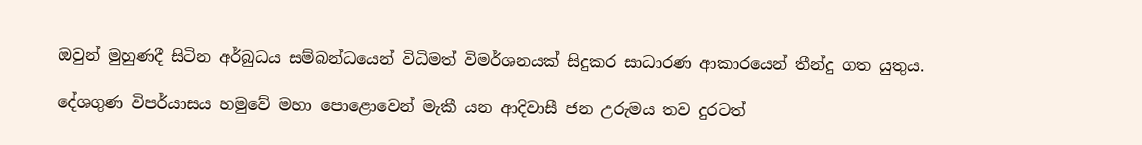ඔවුන් මුහුණදී සිටින අර්බුධය සම්බන්ධයෙන් විධිමත් විමර්ශනයක් සිදුකර සාධාරණ ආකාරයෙන් තීන්දු ගත යුතුය.

දේශගුණ විපර්යාසය හමුවේ මහා පොළොවෙන් මැකී යන ආදිවාසී ජන උරුමය තව දුරටත්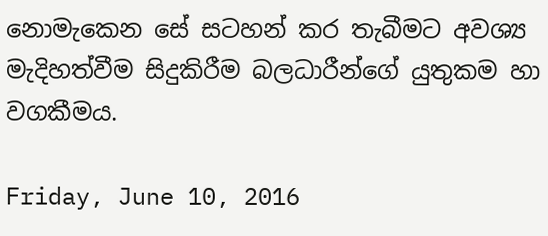නොමැකෙන සේ සටහන් කර තැබීමට අවශ්‍ය මැදිහත්වීම සිදුකිරීම බලධාරීන්ගේ යුතුකම හා වගකීමය.

Friday, June 10, 2016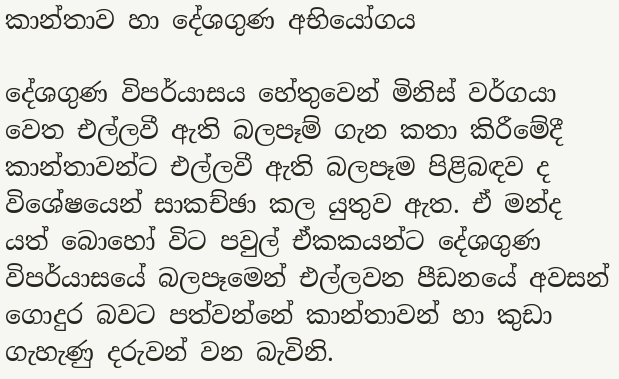කාන්තාව හා දේශගුණ අභියෝගය

දේශගුණ විපර්යාසය හේතුවෙන් මිනිස් වර්ගයා වෙත එල්ලවී ඇති බලපෑම් ගැන කතා කිරීමේදී කාන්තාවන්ට එල්ලවී ඇති බලපෑම පිළිබඳව ද විශේෂයෙන් සාකච්ඡා කල යුතුව ඇත. ඒ මන්ද යත් බොහෝ විට පවුල් ඒකකයන්ට දේශගුණ විපර්යාසයේ බලපෑමෙන් එල්ලවන පීඩනයේ අවසන් ගොදුර බවට පත්වන්නේ කාන්තාවන් හා කුඩා ගැහැණු දරුවන් වන බැවිනි.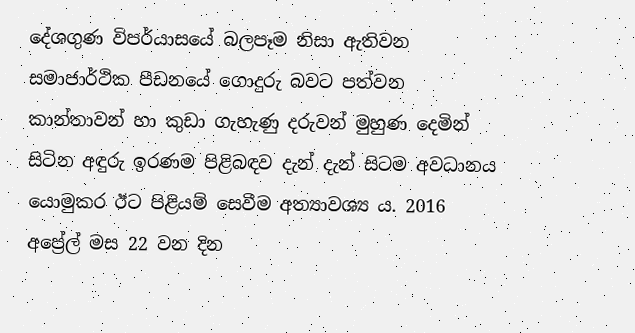දේශගුණ විපර්යාසයේ බලපෑම නිසා ඇතිවන සමාජාර්ථික පීඩනයේ ගොදුරු බවට පත්වන කාන්තාවන් හා කුඩා ගැහැණු දරුවන් මුහුණ දෙමින් සිටින අඳුරු ඉරණම පිළිබඳව දැන් දැන් සිටම අවධානය යොමුකර ඊට පිළියම් සෙවීම අත්‍යාවශ්‍ය ය. 2016 අප්‍රේල් මස 22 වන දින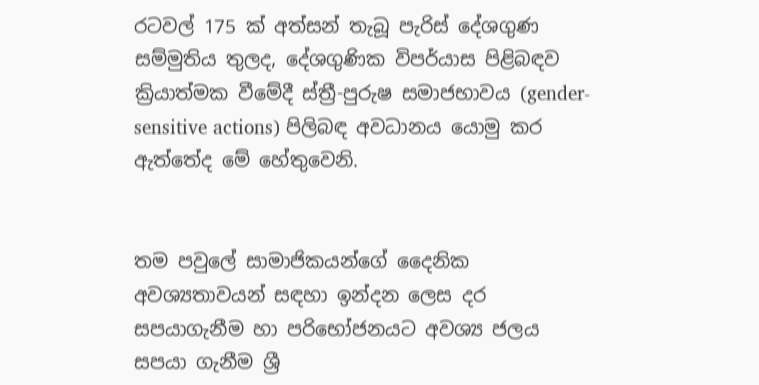රටවල් 175 ක් අත්සන් තැබූ පැරිස් දේශගුණ සම්මුතිය තුලද, දේශගුණික විපර්යාස පිළිබඳව ක්‍රියාත්මක වීමේදී ස්ත්‍රී-පුරුෂ සමාජභාවය (gender-sensitive actions) පිලිබඳ අවධානය යොමු කර ඇත්තේද මේ හේතුවෙනි.


තම පවුලේ සාමාජිකයන්ගේ දෛනික අවශ්‍යතාවයන් සඳහා ඉන්දන ලෙස දර සපයාගැනීම හා පරිභෝජනයට අවශ්‍ය ජලය සපයා ගැනීම ශ්‍රී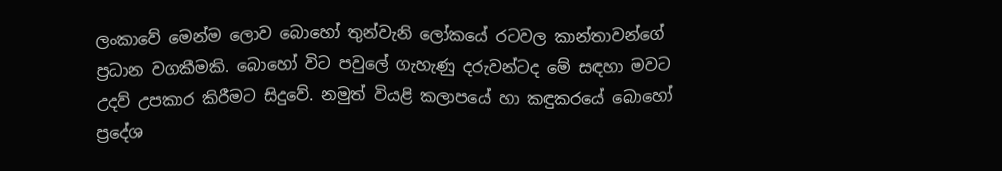ලංකාවේ මෙන්ම ලොව බොහෝ තුන්වැනි ලෝකයේ රටවල කාන්තාවන්ගේ ප්‍රධාන වගකීමකි. බොහෝ විට පවුලේ ගැහැණු දරුවන්ටද මේ සඳහා මවට උදව් උපකාර කිරීමට සිදුවේ. නමුත් වියළි කලාපයේ හා කඳුකරයේ බොහෝ ප්‍රදේශ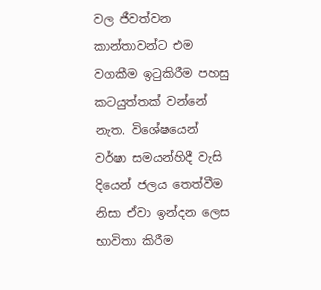වල ජීවත්වන කාන්තාවන්ට එම වගකීම ඉටුකිරීම පහසු කටයුත්තක් වන්නේ නැත. විශේෂයෙන් වර්ෂා සමයන්හිදී වැසි දියෙන් ජලය තෙත්වීම නිසා ඒවා ඉන්දන ලෙස භාවිතා කිරීම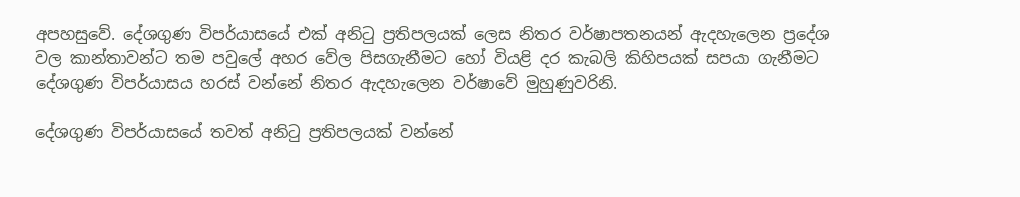අපහසුවේ. දේශගුණ විපර්යාසයේ එක් අනිටු ප්‍රතිපලයක් ලෙස නිතර වර්ෂාපතනයන් ඇදහැලෙන ප්‍රදේශ වල කාන්තාවන්ට තම පවුලේ අහර වේල පිසගැනීමට හෝ වියළි දර කැබලි කිහිපයක් සපයා ගැනීමට දේශගුණ විපර්යාසය හරස් වන්නේ නිතර ඇදහැලෙන වර්ෂාවේ මුහුණුවරිනි.

දේශගුණ විපර්යාසයේ තවත් අනිටු ප්‍රතිපලයක් වන්නේ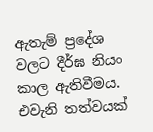ඇතැම් ප්‍රදේශ වලට දීර්ඝ නියං කාල ඇතිවීමය. එවැනි තත්වයක්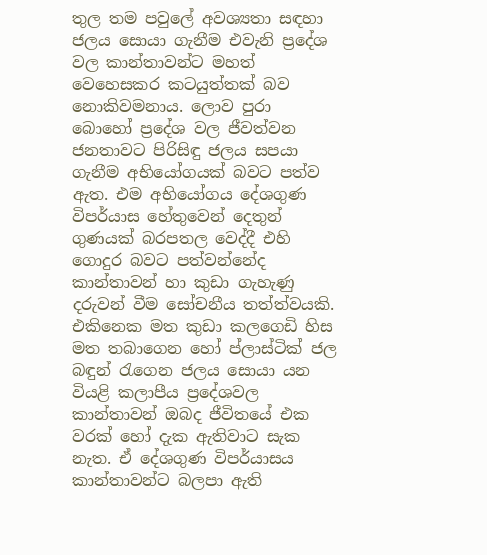තුල තම පවුලේ අවශ්‍යතා සඳහා ජලය සොයා ගැනීම එවැනි ප්‍රදේශ වල කාන්තාවන්ට මහත් වෙහෙසකර කටයුත්තක් බව නොකිවමනාය. ලොව පුරා බොහෝ ප්‍රදේශ වල ජීවත්වන ජනතාවට පිරිසිඳු ජලය සපයා ගැනීම අභියෝගයක් බවට පත්ව ඇත. එම අභියෝගය දේශගුණ විපර්යාස හේතුවෙන් දෙතුන් ගුණයක් බරපතල වෙද්දී එහි ගොදුර බවට පත්වන්නේද කාන්තාවන් හා කුඩා ගැහැණු දරුවන් වීම සෝචනීය තත්ත්වයකි. එකිනෙක මත කුඩා කලගෙඩි හිස මත තබාගෙන හෝ ප්ලාස්ටික් ජල බඳුන් රැගෙන ජලය සොයා යන වියළි කලාපීය ප්‍රදේශවල කාන්තාවන් ඔබද ජීවිතයේ එක වරක් හෝ දැක ඇතිවාට සැක නැත. ඒ දේශගුණ විපර්යාසය කාන්තාවන්ට බලපා ඇති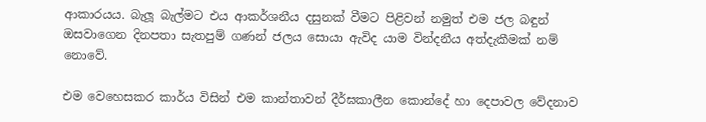ආකාරයය. බැලූ බැල්මට එය ආකර්ශනීය දසුනක් වීමට පිළිවන් නමුත් එම ජල බඳුන් ඔසවාගෙන දිනපතා සැතපුම් ගණන් ජලය සොයා ඇවිද යාම වින්දනීය අත්දැකීමක් නම් නොවේ.

එම වෙහෙසකර කාර්ය විසින් එම කාන්තාවන් දීර්ඝකාලීන කොන්දේ හා දෙපාවල වේදනාව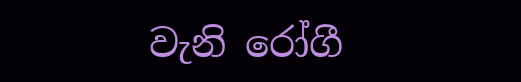වැනි රෝගී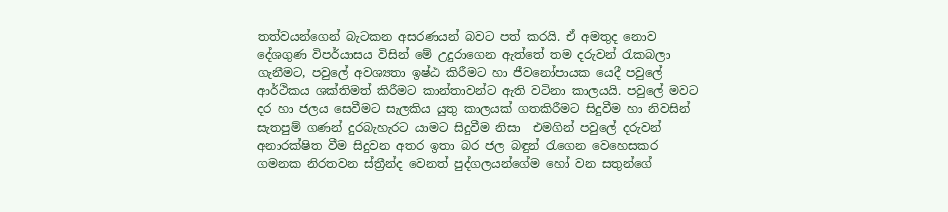තත්වයන්ගෙන් බැටකන අසරණයන් බවට පත් කරයි. ඒ අමතුද නොව දේශගුණ විපර්යාසය විසින් මේ උදුරාගෙන ඇත්තේ තම දරුවන් රැකබලා ගැනීමට, පවුලේ අවශ්‍යතා ඉෂ්ඨ කිරීමට හා ජීවනෝපායක යෙදී පවුලේ ආර්ථිකය ශක්තිමත් කිරීමට කාන්තාවන්ට ඇති වටිනා කාලයයි. පවුලේ මවට දර හා ජලය සෙවීමට සැලකිය යුතු කාලයක් ගතකිරීමට සිදුවීම හා නිවසින් සැතපුම් ගණන් දුරබැහැරට යාමට සිදුවීම නිසා  එමගින් පවුලේ දරුවන් අනාරක්ෂිත වීම සිදුවන අතර ඉතා බර ජල බඳුන් රැගෙන වෙහෙසකර ගමනක නිරතවන ස්ත්‍රීන්ද වෙනත් පුද්ගලයන්ගේම හෝ වන සතුන්ගේ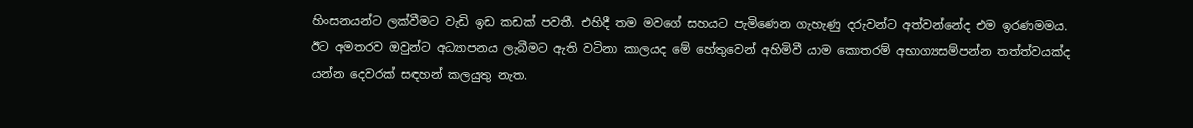හිංසනයන්ට ලක්වීමට වැඩි ඉඩ කඩක් පවතී. එහිදී තම මවගේ සහයට පැමිණෙන ගැහැණු දරුවන්ට අත්වන්නේද එම ඉරණමමය. ඊට අමතරව ඔවුන්ට අධ්‍යාපනය ලැබීමට ඇති වටිනා කාලයද මේ හේතුවෙන් අහිමිවී යාම කොතරම් අභාග්‍යසම්පන්න තත්ත්වයක්ද යන්න දෙවරක් සඳහන් කලයුතු නැත.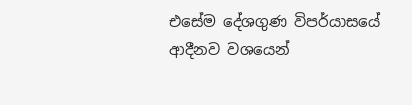එසේම දේශගුණ විපර්යාසයේ  ආදීනව වශයෙන්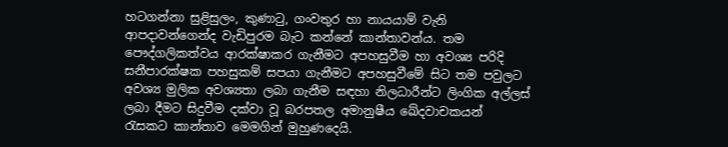හටගන්නා සුළිසුලං, කුණාටු, ගංවතුර හා නායයාම් වැනි ආපදාවන්ගෙන්ද වැඩිපුරම බැට කන්නේ කාන්තාවන්ය. තම පෞද්ගලිකත්වය ආරක්ෂාකර ගැනීමට අපහසුවීම හා අවශ්‍ය පරිදි සනීපාරක්ෂක පහසුකම් සපයා ගැනීමට අපහසුවීමේ සිට තම පවුලට අවශ්‍ය මුලික අවශ්‍යතා ලබා ගැනීම සඳහා නිලධාරීන්ට ලිංගික අල්ලස් ලබා දීමට සිදුවීම දක්වා වූ බරපතල අමානුෂීය ඛේදවාචකයන් රැසකට කාන්තාව මෙමගින් මුහුණදෙයි.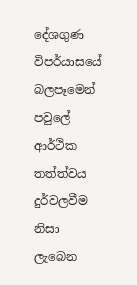දේශගුණ විපර්යාසයේ බලපෑමෙන් පවුලේ ආර්ථික තත්ත්වය දුර්වලවීම නිසා ලැබෙන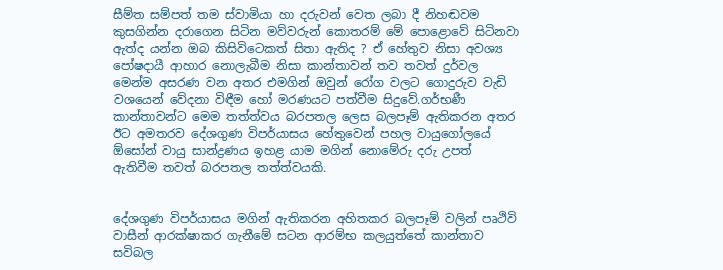සීම්ත සම්පත් තම ස්වාමියා හා දරුවන් වෙත ලබා දී නිහඬවම කුසගින්න දරාගෙන සිටින මව්වරුන් කොතරම් මේ පොළොවේ සිටිනවා ඇත්ද යන්න ඔබ කිසිවිටෙකත් සිතා ඇතිද ? ඒ හේතුව නිසා අවශ්‍ය පෝෂදායී ආහාර නොලැබීම නිසා කාන්තාවන් තව තවත් දුර්වල මෙන්ම අසරණ වන අතර එමගින් ඔවුන් රෝග වලට ගොදුරුව වැඩි වශයෙන් වේදනා විඳීම හෝ මරණයට පත්වීම සිදුවේ.ගර්භණී කාන්තාවන්ට මෙම තත්ත්වය බරපතල ලෙස බලපෑම් ඇතිකරන අතර ඊට අමතරව දේශගුණ විපර්යාසය හේතුවෙන් පහල වායුගෝලයේ ඕසෝන් වායු සාන්ද්‍රණය ඉහළ යාම මගින් නොමේරු දරු උපත් ඇතිවීම තවත් බරපතල තත්ත්වයකි.


දේශගුණ විපර්යාසය මගින් ඇතිකරන අහිතකර බලපෑම් වලින් පෘථිවි වාසීන් ආරක්ෂාකර ගැනීමේ සටන ආරම්භ කලයුත්තේ කාන්තාව සවිබල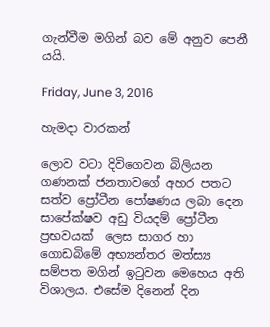ගැන්වීම මගින් බව මේ අනුව පෙනී යයි.

Friday, June 3, 2016

හැමදා වාරකන්

ලොව වටා දිවිගෙවන බිලියන ගණනක් ජනතාවගේ අහර පතට සත්ව ප්‍රෝටීන පෝෂණය ලබා දෙන සාපේක්ෂව අඩු වියදම් ප්‍රෝටීන ප්‍රභවයක්  ලෙස සාගර හා ගොඩබිමේ අභ්‍යන්තර මත්ස්‍ය සම්පත මගින් ඉටුවන මෙහෙය අති විශාලය. එසේම දිනෙන් දින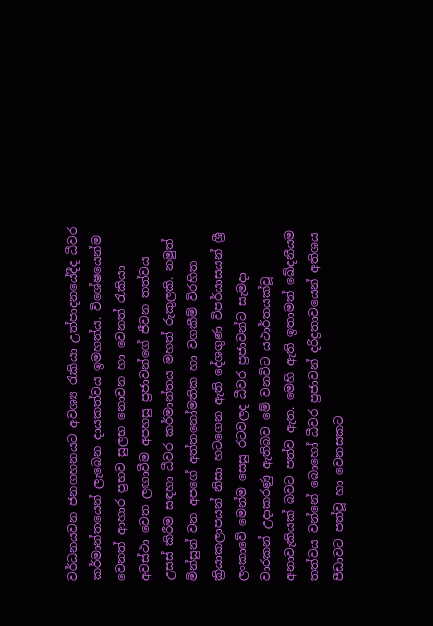වර්ධනයවන ජනගහනයට අවශ්‍ය රැකියා උත්පාදනයේදීද ධීවර කර්මාන්තයෙන් ලැබෙන දායකත්වය ඉමහත්ය. විශේෂයෙන්ම වෙනත් ආහාර ප්‍රභව සුලභ නොවන හා වෙනත් රැකියා අවස්ථා වෙත ලඟාවීම අපහසු ප්‍රජාවන්ගේ ජීවන තත්වය උසස් කිරීම සඳහා ධීවර කර්මාන්තය මහත් රුකුලකි. නමුත් මින්සුන් වන අපගේ අත්තනෝමතික හා වගකීම් විරහිත ක්‍රියාකලාපයන් නිසා හටගෙන ඇති දේශගුණ විපර්යාසයන් ශ්‍රී ලංකාවේ මෙන්ම සෙසු රටවලද ධීවර ප්‍රජාවන්ට සැමදා වාරකන් උදාකරණු ඇතිබව මේ වනවිට යථාර්තයක්වූ අනාවැකියක් බවට පත්ව ඇත. මෙහි ඇති ඉතාමත් ඛේදනීයම තත්වය වන්නේ බොහෝ ධීවර ප්‍රජාවන් දරිද්‍රතාවයෙන් අතිශය පීඩාවට පත්වූ හා වෙනසකට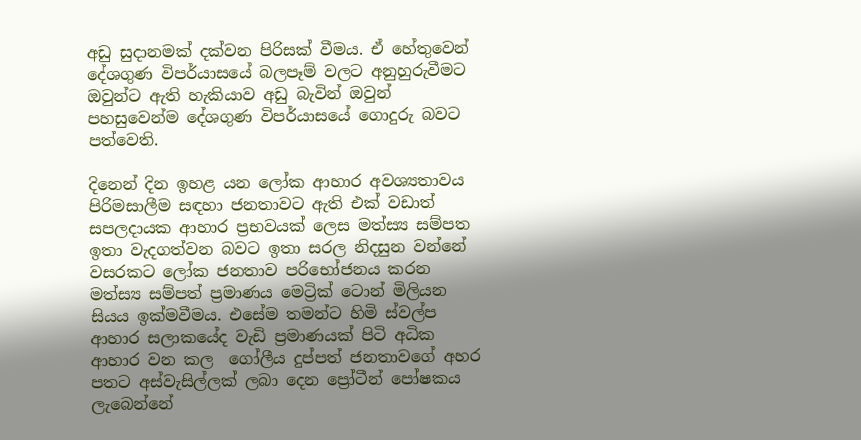අඩු සුදානමක් දක්වන පිරිසක් වීමය. ඒ හේතුවෙන් දේශගුණ විපර්යාසයේ බලපෑම් වලට අනුහුරුවීමට ඔවුන්ට ඇති හැකියාව අඩු බැවින් ඔවුන් පහසුවෙන්ම දේශගුණ විපර්යාසයේ ගොදුරු බවට පත්වෙති.

දිනෙන් දින ඉහළ යන ලෝක ආහාර අවශ්‍යතාවය පිරිමසාලීම සඳහා ජනතාවට ඇති එක් වඩාත් සපලදායක ආහාර ප්‍රභවයක් ලෙස මත්ස්‍ය සම්පත ඉතා වැදගත්වන බවට ඉතා සරල නිදසුන වන්නේ වසරකට ලෝක ජනතාව පරිභෝජනය කරන මත්ස්‍ය සම්පත් ප්‍රමාණය මෙට්‍රික් ටොන් මිලියන සියය ඉක්මවීමය. එසේම තමන්ට හිමි ස්වල්ප ආහාර සලාකයේද වැඩි ප්‍රමාණයක් පිටි අධික ආහාර වන කල  ගෝලීය දුප්පත් ජනතාවගේ අහර පතට අස්වැසිල්ලක් ලබා දෙන ප්‍රෝටීන් පෝෂකය ලැබෙන්නේ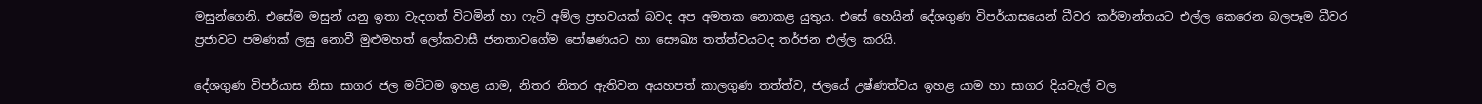මසුන්ගෙනි. එසේම මසුන් යනු ඉතා වැදගත් විටමින් හා ෆැටි අම්ල ප්‍රභවයක් බවද අප අමතක නොකළ යුතුය. එසේ හෙයින් දේශගුණ විපර්යාසයෙන් ධීවර කර්මාන්තයට එල්ල කෙරෙන බලපෑම ධීවර ප්‍රජාවට පමණක් ලඝු නොවී මුළුමහත් ලෝකවාසී ජනතාවගේම පෝෂණයට හා සෞඛ්‍ය තත්ත්වයටද තර්ජන එල්ල කරයි.

දේශගුණ විපර්යාස නිසා සාගර ජල මට්ටම ඉහළ යාම, නිතර නිතර ඇතිවන අයහපත් කාලගුණ තත්ත්ව, ජලයේ උෂ්ණත්වය ඉහළ යාම හා සාගර දියවැල් වල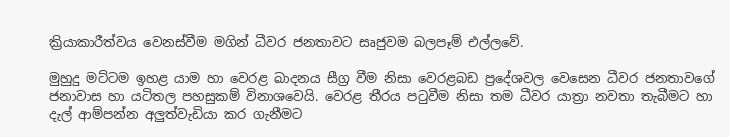ක්‍රියාකාරීත්වය වෙනස්වීම මගින් ධීවර ජනතාවට සෘජුවම බලපෑම් එල්ලවේ.

මුහුදු මට්ටම ඉහළ යාම හා වෙරළ ඛාදනය සීග්‍ර වීම නිසා වෙරළබඩ ප්‍රදේශවල වෙසෙන ධීවර ජනතාවගේ ජනාවාස හා යටිතල පහසුකම් විනාශවෙයි. වෙරළ තීරය පටුවීම නිසා තම ධීවර යාත්‍රා නවතා තැබීමට හා දැල් ආම්පන්න අලුත්වැඩියා කර ගැනීමට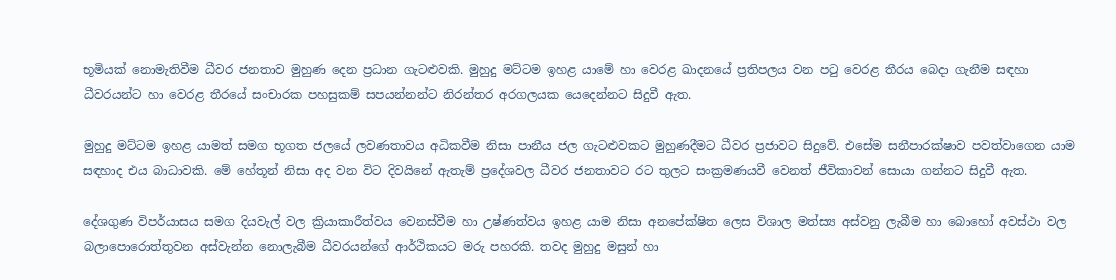භූමියක් නොමැතිවීම ධීවර ජනතාව මුහුණ දෙන ප්‍රධාන ගැටළුවකි. මුහුදු මට්ටම ඉහළ යාමේ හා වෙරළ ඛාදනයේ ප්‍රතිපලය වන පටු වෙරළ තීරය බෙදා ගැනීම සඳහා ධීවරයන්ට හා වෙරළ තීරයේ සංචාරක පහසුකම් සපයන්නන්ට නිරන්තර අරගලයක යෙදෙන්නට සිදුවී ඇත.

මුහුදු මට්ටම ඉහළ යාමත් සමග භූගත ජලයේ ලවණතාවය අධිකවීම නිසා පානීය ජල ගැටළුවකට මුහුණදීමට ධීවර ප්‍රජාවට සිදුවේ. එසේම සනීපාරක්ෂාව පවත්වාගෙන යාම සඳහාද එය බාධාවකි. මේ හේතූන් නිසා අද වන විට දිවයිනේ ඇතැම් ප්‍රදේශවල ධීවර ජනතාවට රට තුලට සංක්‍රමණයවී වෙනත් ජීවිකාවන් සොයා ගන්නට සිදුවී ඇත.

දේශගුණ විපර්යාසය සමග දියවැල් වල ක්‍රියාකාරීත්වය වෙනස්වීම හා උෂ්ණත්වය ඉහළ යාම නිසා අනපේක්ෂිත ලෙස විශාල මත්ස්‍ය අස්වනු ලැබීම හා බොහෝ අවස්ථා වල බලාපොරොත්තුවන අස්වැන්න නොලැබීම ධීවරයන්ගේ ආර්ථිකයට මරු පහරකි. තවද මුහුදු මසුන් හා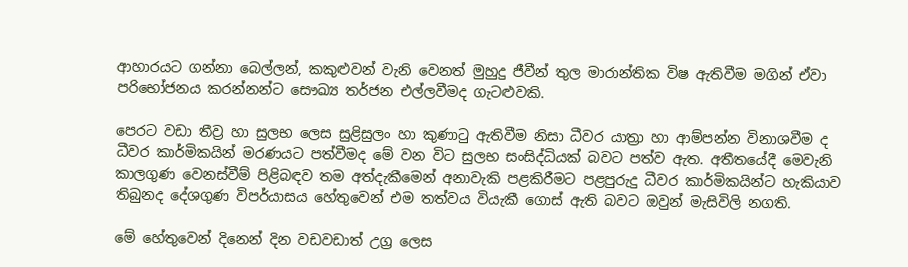ආහාරයට ගන්නා බෙල්ලන්, කකුළුවන් වැනි වෙනත් මුහුදු ජීවීන් තුල මාරාන්තික විෂ ඇතිවීම මගින් ඒවා පරිභෝජනය කරන්නන්ට සෞඛ්‍ය තර්ජන එල්ලවීමද ගැටළුවකි.

පෙරට වඩා තීව්‍ර හා සුලභ ලෙස සුළිසුලං හා කුණාටු ඇතිවීම නිසා ධීවර යාත්‍රා හා ආම්පන්න විනාශවීම ද ධීවර කාර්මිකයින් මරණයට පත්වීමද මේ වන විට සුලභ සංසිද්ධියක් බවට පත්ව ඇත. අතීතයේදී මෙවැනි කාලගුණ වෙනස්වීම් පිළිබඳව තම අත්දැකීමෙන් අනාවැකි පළකිරීමට පළපුරුදු ධීවර කාර්මිකයින්ට හැකියාව තිබුනද දේශගුණ විපර්යාසය හේතුවෙන් එම තත්වය වියැකී ගොස් ඇති බවට ඔවුන් මැසිවිලි නගති.

මේ හේතුවෙන් දිනෙන් දින වඩවඩාත් උග්‍ර ලෙස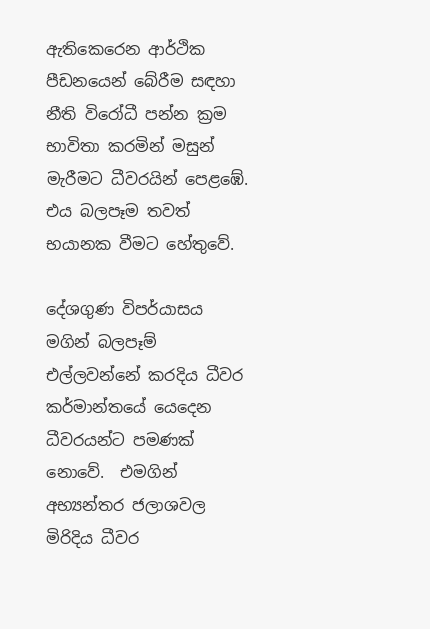ඇතිකෙරෙන ආර්ථික පීඩනයෙන් බේරීම සඳහා නීති විරෝධී පන්න ක්‍රම භාවිතා කරමින් මසුන් මැරීමට ධීවරයින් පෙළඹේ. එය බලපෑම තවත් භයානක වීමට හේතුවේ.

දේශගුණ විපර්යාසය මගින් බලපෑම් එල්ලවන්නේ කරදිය ධීවර කර්මාන්තයේ යෙදෙන ධීවරයන්ට පමණක් නොවේ.  එමගින් අභ්‍යන්තර ජලාශවල මිරිදිය ධීවර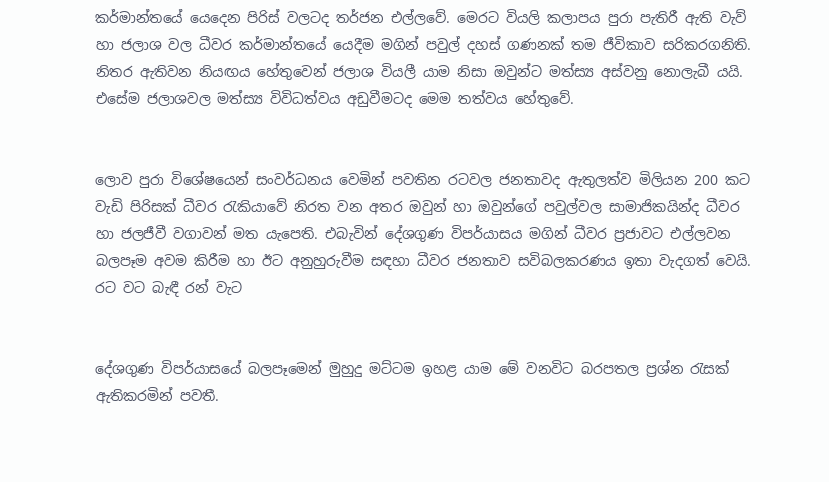කර්මාන්තයේ යෙදෙන පිරිස් වලටද තර්ජන එල්ලවේ. මෙරට වියලි කලාපය පුරා පැතිරී ඇති වැව් හා ජලාශ වල ධීවර කර්මාන්තයේ යෙදීම මගින් පවුල් දහස් ගණනක් තම ජීවිකාව සරිකරගනිති. නිතර ඇතිවන නියඟය හේතුවෙන් ජලාශ වියලී යාම නිසා ඔවුන්ට මත්ස්‍ය අස්වනු නොලැබී යයි. එසේම ජලාශවල මත්ස්‍ය විවිධත්වය අඩුවීමටද මෙම තත්වය හේතුවේ.


ලොව පුරා විශේෂයෙන් සංවර්ධනය වෙමින් පවතින රටවල ජනතාවද ඇතුලත්ව මිලියන 200 කට වැඩි පිරිසක් ධීවර රැකියාවේ නිරත වන අතර ඔවුන් හා ඔවුන්ගේ පවුල්වල සාමාජිකයින්ද ධීවර හා ජලජීවී වගාවන් මත යැපෙති. එබැවින් දේශගුණ විපර්යාසය මගින් ධීවර ප්‍රජාවට එල්ලවන බලපෑම අවම කිරීම හා ඊට අනුහුරුවීම සඳහා ධීවර ජනතාව සවිබලකරණය ඉතා වැදගත් වෙයි.
රට වට බැඳී රන් වැට


දේශගුණ විපර්යාසයේ බලපෑමෙන් මුහුදු මට්ටම ඉහළ යාම මේ වනවිට බරපතල ප්‍රශ්න රැසක් ඇතිකරමින් පවතී.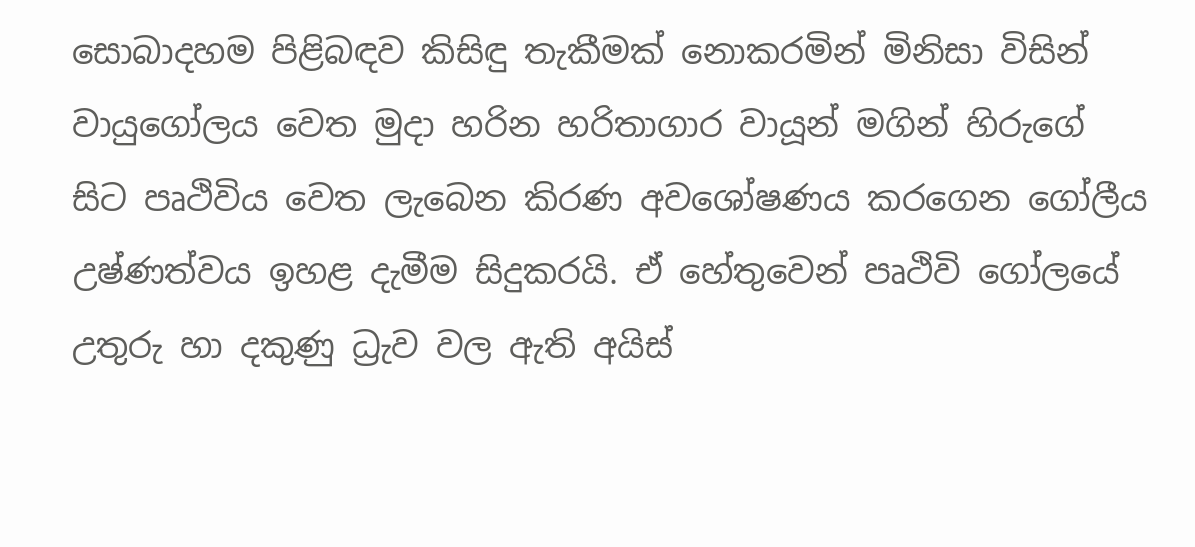සොබාදහම පිළිබඳව කිසිඳු තැකීමක් නොකරමින් මිනිසා විසින් වායුගෝලය වෙත මුදා හරින හරිතාගාර වායූන් මගින් හිරුගේ සිට පෘථිවිය වෙත ලැබෙන කිරණ අවශෝෂණය කරගෙන ගෝලීය උෂ්ණත්වය ඉහළ දැමීම සිදුකරයි. ඒ හේතුවෙන් පෘථිවි ගෝලයේ උතුරු හා දකුණු ධ්‍රැව වල ඇති අයිස්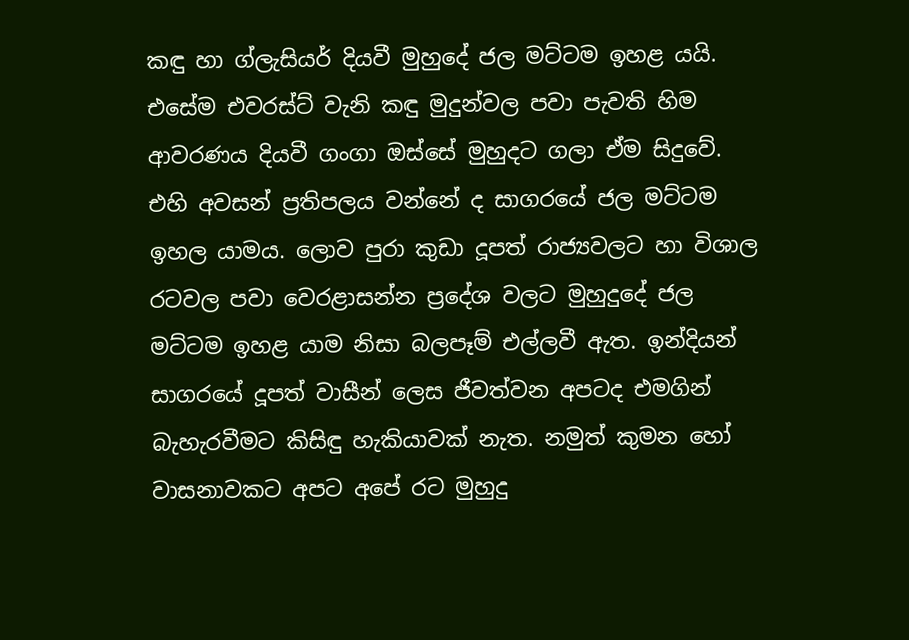කඳු හා ග්ලැසියර් දියවී මුහුදේ ජල මට්ටම ඉහළ යයි. එසේම එවරස්ට් වැනි කඳු මුදුන්වල පවා පැවති හිම ආවරණය දියවී ගංගා ඔස්සේ මුහුදට ගලා ඒම සිදුවේ. එහි අවසන් ප්‍රතිපලය වන්නේ ද සාගරයේ ජල මට්ටම ඉහල යාමය. ලොව පුරා කුඩා දූපත් රාජ්‍යවලට හා විශාල රටවල පවා වෙරළාසන්න ප්‍රදේශ වලට මුහුදුදේ ජල මට්ටම ඉහළ යාම නිසා බලපෑම් එල්ලවී ඇත. ඉන්දියන් සාගරයේ දූපත් වාසීන් ලෙස ජීවත්වන අපටද එමගින් බැහැරවීමට කිසිඳු හැකියාවක් නැත. නමුත් කුමන හෝ වාසනාවකට අපට අපේ රට මුහුදු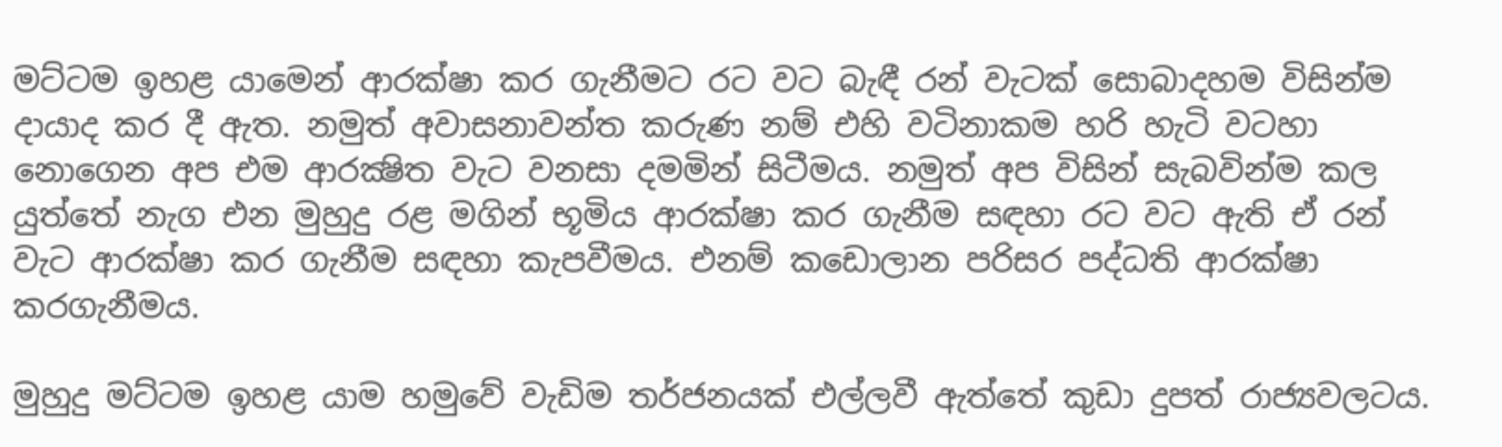මට්ටම ඉහළ යාමෙන් ආරක්ෂා කර ගැනීමට රට වට බැඳී රන් වැටක් සොබාදහම විසින්ම දායාද කර දී ඇත. නමුත් අවාසනාවන්ත කරුණ නම් එහි වටිනාකම හරි හැටි වටහා නොගෙන අප එම ආරක්‍ෂිත වැට වනසා දමමින් සිටීමය. නමුත් අප විසින් සැබවින්ම කල යුත්තේ නැග එන මුහුදු රළ මගින් භූමිය ආරක්ෂා කර ගැනීම සඳහා රට වට ඇති ඒ රන් වැට ආරක්ෂා කර ගැනීම සඳහා කැපවීමය. එනම් කඩොලාන පරිසර පද්ධති ආරක්ෂා කරගැනීමය.

මුහුදු මට්ටම ඉහළ යාම හමුවේ වැඩිම තර්ජනයක් එල්ලවී ඇත්තේ කුඩා දුපත් රාජ්‍යවලටය.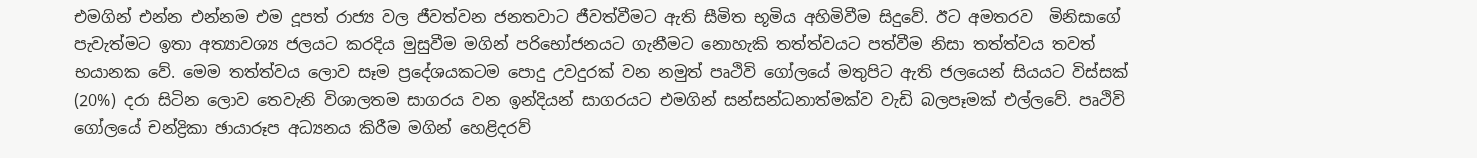එමගින් එන්න එන්නම එම දූපත් රාජ්‍ය වල ජීවත්වන ජනතවාට ජීවත්වීමට ඇති සීමිත භූමිය අහිමිවීම සිදුවේ. ඊට අමතරව  මිනිසාගේ පැවැත්මට ඉතා අත්‍යාවශ්‍ය ජලයට කරදිය මුසුවීම මගින් පරිභෝජනයට ගැනීමට නොහැකි තත්ත්වයට පත්වීම නිසා තත්ත්වය තවත් භයානක වේ. මෙම තත්ත්වය ලොව සෑම ප්‍රදේශයකටම පොදු උවදුරක් වන නමුත් පෘථිවි ගෝලයේ මතුපිට ඇති ජලයෙන් සියයට විස්සක් (20%) දරා සිටින ලොව තෙවැනි විශාලතම සාගරය වන ඉන්දියන් සාගරයට එමගින් සන්සන්ධනාත්මක්ව වැඩි බලපෑමක් එල්ලවේ. පෘථිවි ගෝලයේ චන්ද්‍රිකා ඡායාරූප අධ්‍යනය කිරීම මගින් හෙළිදරව්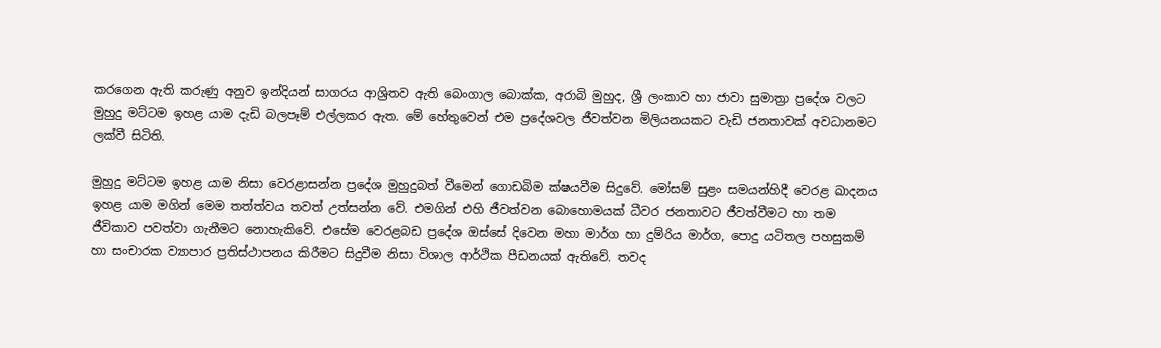කරගෙන ඇති කරුණු අනුව ඉන්දියන් සාගරය ආශ්‍රිතව ඇති බෙංගාල බොක්ක, අරාබි මුහුද, ශ්‍රී ලංකාව හා ජාවා සුමාත්‍රා ප්‍රදේශ වලට මුහුදු මට්ටම ඉහළ යාම දැඩි බලපෑම් එල්ලකර ඇත. මේ හේතුවෙන් එම ප්‍රදේශවල ජීවත්වන මිලියනයකට වැඩි ජනතාවක් අවධානමට ලක්වී සිටිති.

මුහුදු මට්ටම ඉහළ යාම නිසා වෙරළාසන්න ප්‍රදේශ මුහුදුබත් වීමෙන් ගොඩබිම ක්ෂයවීම සිදුවේ. මෝසම් සුළං සමයන්හිදී වෙරළ ඛාදනය ඉහළ යාම මගින් මෙම තත්ත්වය තවත් උත්සන්න වේ. එමගින් එහි ජීවත්වන බොහොමයක් ධීවර ජනතාවට ජීවත්වීමට හා තම ජීවිකාව පවත්වා ගැනීමට නොහැකිවේ. එසේම වෙරළබඩ ප්‍රදේශ ඔස්සේ දිවෙන මහා මාර්ග හා දුම්රිය මාර්ග, පොදු යටිතල පහසුකම් හා සංචාරක ව්‍යාපාර ප්‍රතිස්ථාපනය කිරීමට සිදුවීම නිසා විශාල ආර්ථික පීඩනයක් ඇතිවේ. තවද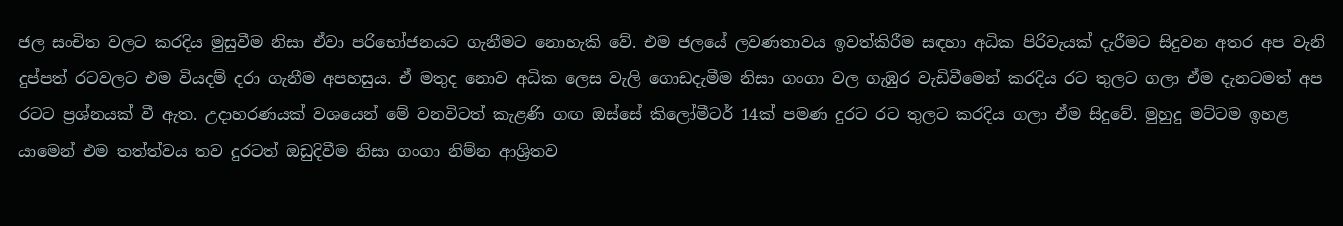ජල සංචිත වලට කරදිය මුසුවීම නිසා ඒවා පරිභෝජනයට ගැනීමට නොහැකි වේ. එම ජලයේ ලවණතාවය ඉවත්කිරීම සඳහා අධික පිරිවැයක් දැරීමට සිදුවන අතර අප වැනි දුප්පත් රටවලට එම වියදම් දරා ගැනීම අපහසුය. ඒ මතුද නොව අධික ලෙස වැලි ගොඩදැමීම නිසා ගංගා වල ගැඹුර වැඩිවීමෙන් කරදිය රට තුලට ගලා ඒම දැනටමත් අප රටට ප්‍රශ්නයක් වී ඇත. උදාහරණයක් වශයෙන් මේ වනවිටත් කැළණි ගඟ ඔස්සේ කිලෝමීටර් 14ක් පමණ දුරට රට තුලට කරදිය ගලා ඒම සිදුවේ. මුහුදු මට්ටම ඉහළ යාමෙන් එම තත්ත්වය තව දුරටත් ඔඩුදිවීම නිසා ගංගා නිම්න ආශ්‍රිතව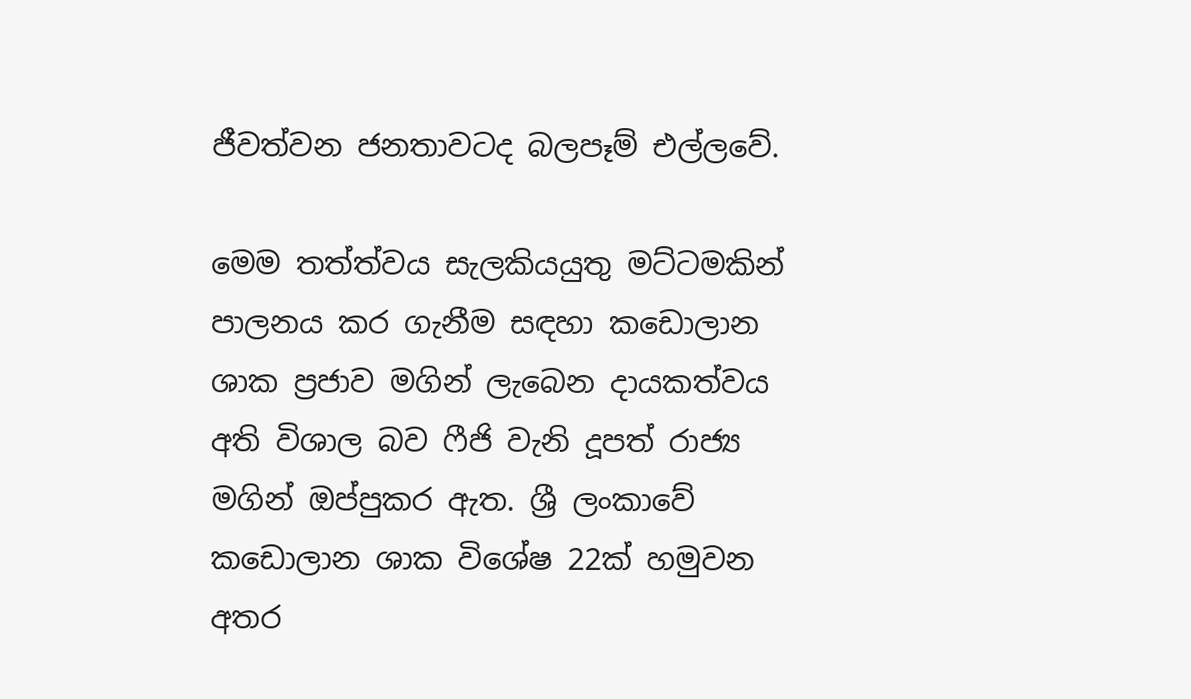ජීවත්වන ජනතාවටද බලපෑම් එල්ලවේ.

මෙම තත්ත්වය සැලකියයුතු මට්ටමකින් පාලනය කර ගැනීම සඳහා කඩොලාන ශාක ප්‍රජාව මගින් ලැබෙන දායකත්වය අති විශාල බව ෆීජි වැනි දූපත් රාජ්‍ය මගින් ඔප්පුකර ඇත. ශ්‍රී ලංකාවේ කඩොලාන ශාක විශේෂ 22ක් හමුවන අතර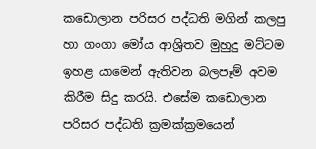කඩොලාන පරිසර පද්ධති මගින් කලපු හා ගංගා මෝය ආශ්‍රිතව මුහුදු මට්ටම ඉහළ යාමෙන් ඇතිවන බලපෑම් අවම කිරීම සිදු කරයි. එසේම කඩොලාන පරිසර පද්ධති ක්‍රමක්ක්‍රමයෙන්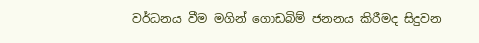වර්ධනය වීම මගින් ගොඩබිම් ජනනය කිරීමද සිදුවන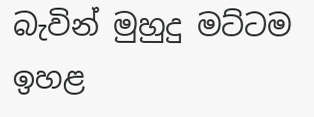බැවින් මුහුදු මට්ටම ඉහළ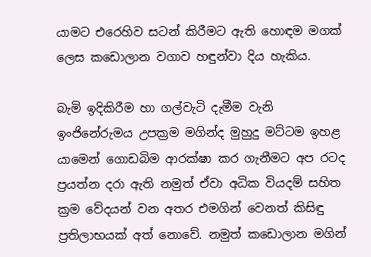යාමට එරෙහිව සටන් කිරීමට ඇති හොඳම මගක් ලෙස කඩොලාන වගාව හඳුන්වා දිය හැකිය.

බැමි ඉදිකිරීම හා ගල්වැටි දැමීම වැනි ඉංජිනේරුමය උපක්‍රම මගින්ද මුහුදු මට්ටම ඉහළ යාමෙන් ගොඩබිම ආරක්ෂා කර ගැනීමට අප රටද ප්‍රයත්න දරා ඇති නමුත් ඒවා අධික වියදම් සහිත ක්‍රම වේදයන් වන අතර එමගින් වෙනත් කිසිඳු ප්‍රතිලාභයක් අත් නොවේ. නමුත් කඩොලාන මගින්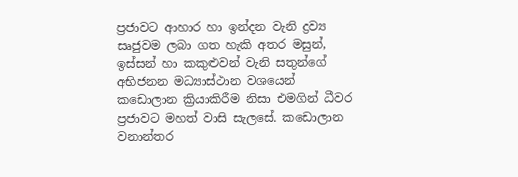ප්‍රජාවට ආහාර හා ඉන්දන වැනි ද්‍රව්‍ය සෘජුවම ලබා ගත හැකි අතර මසුන්, ඉස්සන් හා කකුළුවන් වැනි සතුන්ගේ අභිජනන මධ්‍යාස්ථාන වශයෙන් කඩොලාන ක්‍රියාකිරීම නිසා එමගින් ධීවර ප්‍රජාවට මහත් වාසි සැලසේ. කඩොලාන වනාන්තර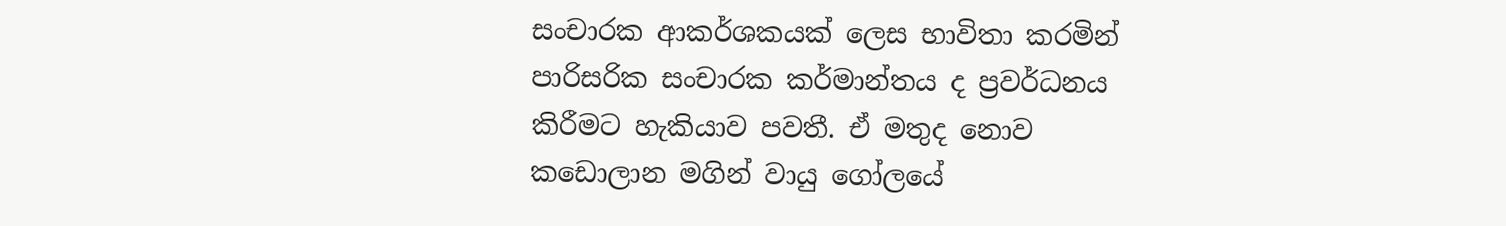සංචාරක ආකර්ශකයක් ලෙස භාවිතා කරමින් පාරිසරික සංචාරක කර්මාන්තය ද ප්‍රවර්ධනය කිරීමට හැකියාව පවතී. ඒ මතුද නොව කඩොලාන මගින් වායු ගෝලයේ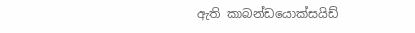ඇති කාබන්ඩයොක්සයිඩ්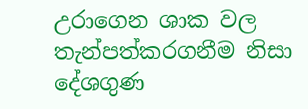උරාගෙන ශාක වල තැන්පත්කරගනීම නිසා දේශගුණ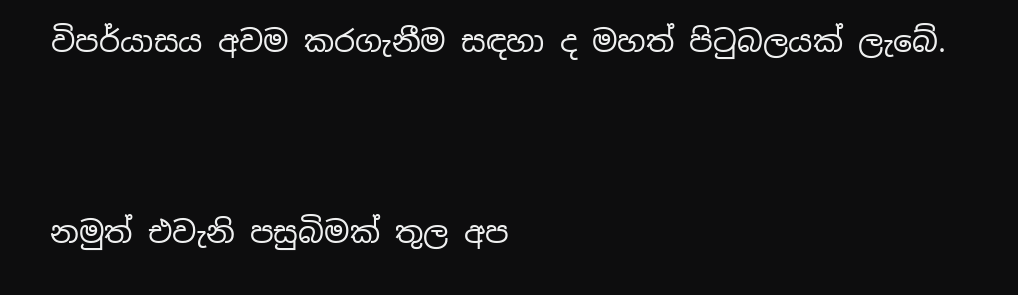විපර්යාසය අවම කරගැනීම සඳහා ද මහත් පිටුබලයක් ලැබේ.


නමුත් එවැනි පසුබිමක් තුල අප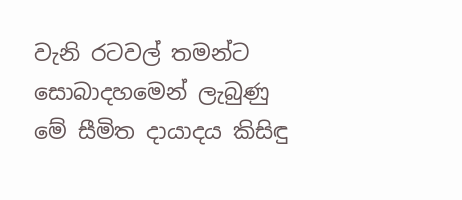වැනි රටවල් තමන්ට සොබාදහමෙන් ලැබුණු මේ සීමිත දායාදය කිසිඳු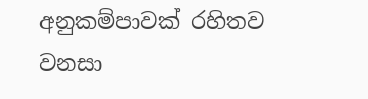අනුකම්පාවක් රහිතව වනසා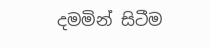දමමින් සිටීම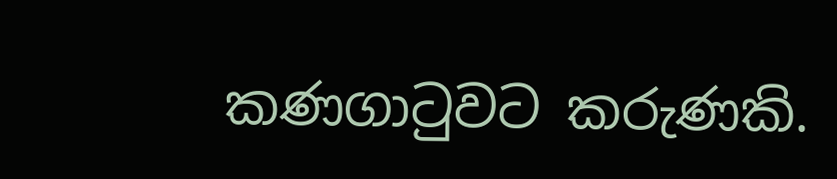කණගාටුවට කරුණකි.